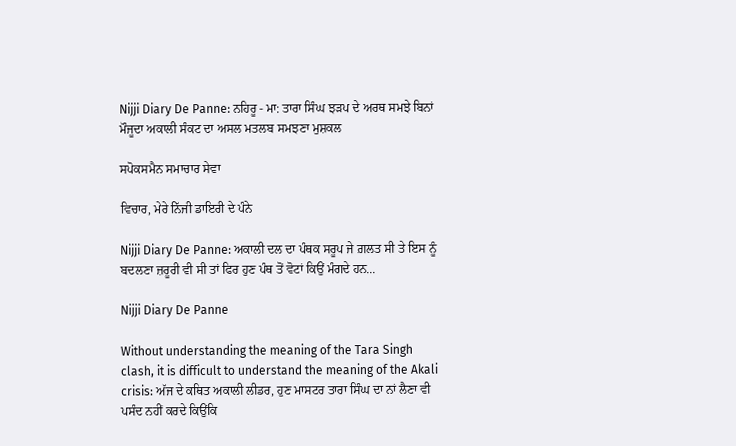Nijji Diary De Panne: ਨਹਿਰੂ - ਮਾ: ਤਾਰਾ ਸਿੰਘ ਝੜਪ ਦੇ ਅਰਥ ਸਮਝੇ ਬਿਨਾਂ ਮੌਜੂਦਾ ਅਕਾਲੀ ਸੰਕਟ ਦਾ ਅਸਲ ਮਤਲਬ ਸਮਝਣਾ ਮੁਸ਼ਕਲ

ਸਪੋਕਸਮੈਨ ਸਮਾਚਾਰ ਸੇਵਾ

ਵਿਚਾਰ, ਮੇਰੇ ਨਿੱਜੀ ਡਾਇਰੀ ਦੇ ਪੰਨੇ

Nijji Diary De Panne: ਅਕਾਲੀ ਦਲ ਦਾ ਪੰਥਕ ਸਰੂਪ ਜੇ ਗ਼ਲਤ ਸੀ ਤੇ ਇਸ ਨੂੰ ਬਦਲਣਾ ਜ਼ਰੂਰੀ ਵੀ ਸੀ ਤਾਂ ਫਿਰ ਹੁਣ ਪੰਥ ਤੋਂ ਵੋਟਾਂ ਕਿਉਂ ਮੰਗਦੇ ਹਨ...

Nijji Diary De Panne

Without understanding the meaning of the Tara Singh clash, it is difficult to understand the meaning of the Akali crisis: ਅੱਜ ਦੇ ਕਥਿਤ ਅਕਾਲੀ ਲੀਡਰ, ਹੁਣ ਮਾਸਟਰ ਤਾਰਾ ਸਿੰਘ ਦਾ ਨਾਂ ਲੈਣਾ ਵੀ ਪਸੰਦ ਨਹੀਂ ਕਰਦੇ ਕਿਉਂਕਿ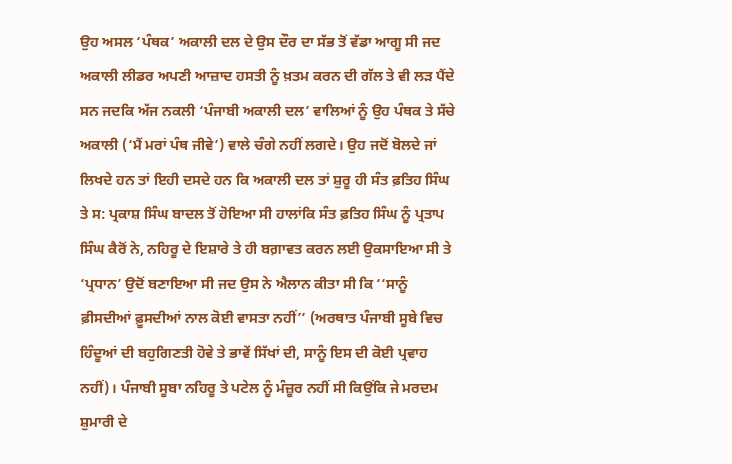ਉਹ ਅਸਲ ‘ਪੰਥਕ’ ਅਕਾਲੀ ਦਲ ਦੇ ਉਸ ਦੌਰ ਦਾ ਸੱਭ ਤੋਂ ਵੱਡਾ ਆਗੂ ਸੀ ਜਦ ਅਕਾਲੀ ਲੀਡਰ ਅਪਣੀ ਆਜ਼ਾਦ ਹਸਤੀ ਨੂੰ ਖ਼ਤਮ ਕਰਨ ਦੀ ਗੱਲ ਤੇ ਵੀ ਲੜ ਪੈਂਦੇ ਸਨ ਜਦਕਿ ਅੱਜ ਨਕਲੀ ‘ਪੰਜਾਬੀ ਅਕਾਲੀ ਦਲ’ ਵਾਲਿਆਂ ਨੂੰ ਉਹ ਪੰਥਕ ਤੇ ਸੱਚੇ ਅਕਾਲੀ (‘ਮੈਂ ਮਰਾਂ ਪੰਥ ਜੀਵੇ’) ਵਾਲੇ ਚੰਗੇ ਨਹੀਂ ਲਗਦੇ। ਉਹ ਜਦੋਂ ਬੋਲਦੇ ਜਾਂ ਲਿਖਦੇ ਹਨ ਤਾਂ ਇਹੀ ਦਸਦੇ ਹਨ ਕਿ ਅਕਾਲੀ ਦਲ ਤਾਂ ਸ਼ੁਰੂ ਹੀ ਸੰਤ ਫ਼ਤਿਹ ਸਿੰਘ ਤੇ ਸ: ਪ੍ਰਕਾਸ਼ ਸਿੰਘ ਬਾਦਲ ਤੋਂ ਹੋਇਆ ਸੀ ਹਾਲਾਂਕਿ ਸੰਤ ਫ਼ਤਿਹ ਸਿੰਘ ਨੂੰ ਪ੍ਰਤਾਪ ਸਿੰਘ ਕੈਰੋਂ ਨੇ, ਨਹਿਰੂ ਦੇ ਇਸ਼ਾਰੇ ਤੇ ਹੀ ਬਗ਼ਾਵਤ ਕਰਨ ਲਈ ਉਕਸਾਇਆ ਸੀ ਤੇ ‘ਪ੍ਰਧਾਨ’ ਉਦੋਂ ਬਣਾਇਆ ਸੀ ਜਦ ਉਸ ਨੇ ਐਲਾਨ ਕੀਤਾ ਸੀ ਕਿ ‘‘ਸਾਨੂੰ ਫ਼ੀਸਦੀਆਂ ਫ਼ੂਸਦੀਆਂ ਨਾਲ ਕੋਈ ਵਾਸਤਾ ਨਹੀਂ’’ (ਅਰਥਾਤ ਪੰਜਾਬੀ ਸੂਬੇ ਵਿਚ ਹਿੰਦੂਆਂ ਦੀ ਬਹੁਗਿਣਤੀ ਹੋਵੇ ਤੇ ਭਾਵੇਂ ਸਿੱਖਾਂ ਦੀ, ਸਾਨੂੰ ਇਸ ਦੀ ਕੋਈ ਪ੍ਰਵਾਹ ਨਹੀਂ)। ਪੰਜਾਬੀ ਸੂਬਾ ਨਹਿਰੂ ਤੇ ਪਟੇਲ ਨੂੰ ਮੰਜ਼ੂਰ ਨਹੀਂ ਸੀ ਕਿਉਂਕਿ ਜੇ ਮਰਦਮ ਸ਼ੁਮਾਰੀ ਦੇ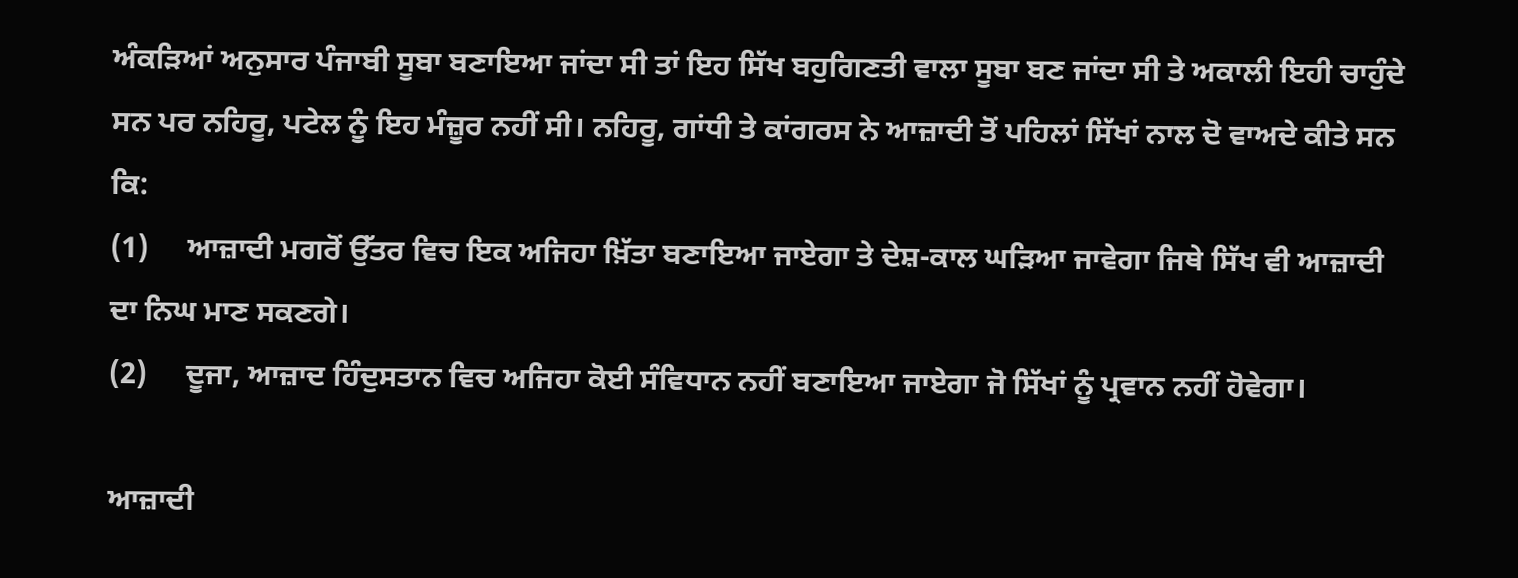ਅੰਕੜਿਆਂ ਅਨੁਸਾਰ ਪੰਜਾਬੀ ਸੂਬਾ ਬਣਾਇਆ ਜਾਂਦਾ ਸੀ ਤਾਂ ਇਹ ਸਿੱਖ ਬਹੁਗਿਣਤੀ ਵਾਲਾ ਸੂਬਾ ਬਣ ਜਾਂਦਾ ਸੀ ਤੇ ਅਕਾਲੀ ਇਹੀ ਚਾਹੁੰਦੇ ਸਨ ਪਰ ਨਹਿਰੂ, ਪਟੇਲ ਨੂੰ ਇਹ ਮੰਜ਼ੂਰ ਨਹੀਂ ਸੀ। ਨਹਿਰੂ, ਗਾਂਧੀ ਤੇ ਕਾਂਗਰਸ ਨੇ ਆਜ਼ਾਦੀ ਤੋਂ ਪਹਿਲਾਂ ਸਿੱਖਾਂ ਨਾਲ ਦੋ ਵਾਅਦੇ ਕੀਤੇ ਸਨ ਕਿ:
(1)     ਆਜ਼ਾਦੀ ਮਗਰੋਂ ਉੱਤਰ ਵਿਚ ਇਕ ਅਜਿਹਾ ਖ਼ਿੱਤਾ ਬਣਾਇਆ ਜਾਏਗਾ ਤੇ ਦੇਸ਼-ਕਾਲ ਘੜਿਆ ਜਾਵੇਗਾ ਜਿਥੇ ਸਿੱਖ ਵੀ ਆਜ਼ਾਦੀ ਦਾ ਨਿਘ ਮਾਣ ਸਕਣਗੇ।
(2)     ਦੂਜਾ, ਆਜ਼ਾਦ ਹਿੰਦੁਸਤਾਨ ਵਿਚ ਅਜਿਹਾ ਕੋਈ ਸੰਵਿਧਾਨ ਨਹੀਂ ਬਣਾਇਆ ਜਾਏਗਾ ਜੋ ਸਿੱਖਾਂ ਨੂੰ ਪ੍ਰਵਾਨ ਨਹੀਂ ਹੋਵੇਗਾ।

ਆਜ਼ਾਦੀ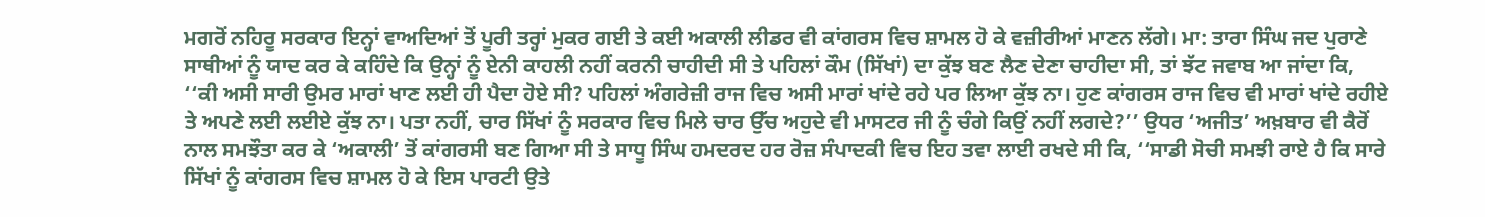ਮਗਰੋਂ ਨਹਿਰੂ ਸਰਕਾਰ ਇਨ੍ਹਾਂ ਵਾਅਦਿਆਂ ਤੋਂ ਪੂਰੀ ਤਰ੍ਹਾਂ ਮੁਕਰ ਗਈ ਤੇ ਕਈ ਅਕਾਲੀ ਲੀਡਰ ਵੀ ਕਾਂਗਰਸ ਵਿਚ ਸ਼ਾਮਲ ਹੋ ਕੇ ਵਜ਼ੀਰੀਆਂ ਮਾਣਨ ਲੱਗੇ। ਮਾ: ਤਾਰਾ ਸਿੰਘ ਜਦ ਪੁਰਾਣੇ ਸਾਥੀਆਂ ਨੂੰ ਯਾਦ ਕਰ ਕੇ ਕਹਿੰਦੇ ਕਿ ਉਨ੍ਹਾਂ ਨੂੰ ਏਨੀ ਕਾਹਲੀ ਨਹੀਂ ਕਰਨੀ ਚਾਹੀਦੀ ਸੀ ਤੇ ਪਹਿਲਾਂ ਕੌਮ (ਸਿੱਖਾਂ) ਦਾ ਕੁੱਝ ਬਣ ਲੈਣ ਦੇਣਾ ਚਾਹੀਦਾ ਸੀ, ਤਾਂ ਝੱਟ ਜਵਾਬ ਆ ਜਾਂਦਾ ਕਿ, ‘‘ਕੀ ਅਸੀ ਸਾਰੀ ਉਮਰ ਮਾਰਾਂ ਖਾਣ ਲਈ ਹੀ ਪੈਦਾ ਹੋਏ ਸੀ? ਪਹਿਲਾਂ ਅੰਗਰੇਜ਼ੀ ਰਾਜ ਵਿਚ ਅਸੀ ਮਾਰਾਂ ਖਾਂਦੇ ਰਹੇ ਪਰ ਲਿਆ ਕੁੱਝ ਨਾ। ਹੁਣ ਕਾਂਗਰਸ ਰਾਜ ਵਿਚ ਵੀ ਮਾਰਾਂ ਖਾਂਦੇ ਰਹੀਏ ਤੇ ਅਪਣੇ ਲਈ ਲਈਏ ਕੁੱਝ ਨਾ। ਪਤਾ ਨਹੀਂ, ਚਾਰ ਸਿੱਖਾਂ ਨੂੰ ਸਰਕਾਰ ਵਿਚ ਮਿਲੇ ਚਾਰ ਉੱਚ ਅਹੁਦੇ ਵੀ ਮਾਸਟਰ ਜੀ ਨੂੰ ਚੰਗੇ ਕਿਉਂ ਨਹੀਂ ਲਗਦੇ?’’ ਉਧਰ ‘ਅਜੀਤ’ ਅਖ਼ਬਾਰ ਵੀ ਕੈਰੋਂ ਨਾਲ ਸਮਝੌਤਾ ਕਰ ਕੇ ‘ਅਕਾਲੀ’ ਤੋਂ ਕਾਂਗਰਸੀ ਬਣ ਗਿਆ ਸੀ ਤੇ ਸਾਧੂ ਸਿੰਘ ਹਮਦਰਦ ਹਰ ਰੋਜ਼ ਸੰਪਾਦਕੀ ਵਿਚ ਇਹ ਤਵਾ ਲਾਈ ਰਖਦੇ ਸੀ ਕਿ, ‘‘ਸਾਡੀ ਸੋਚੀ ਸਮਝੀ ਰਾਏ ਹੈ ਕਿ ਸਾਰੇ ਸਿੱਖਾਂ ਨੂੰ ਕਾਂਗਰਸ ਵਿਚ ਸ਼ਾਮਲ ਹੋ ਕੇ ਇਸ ਪਾਰਟੀ ਉਤੇ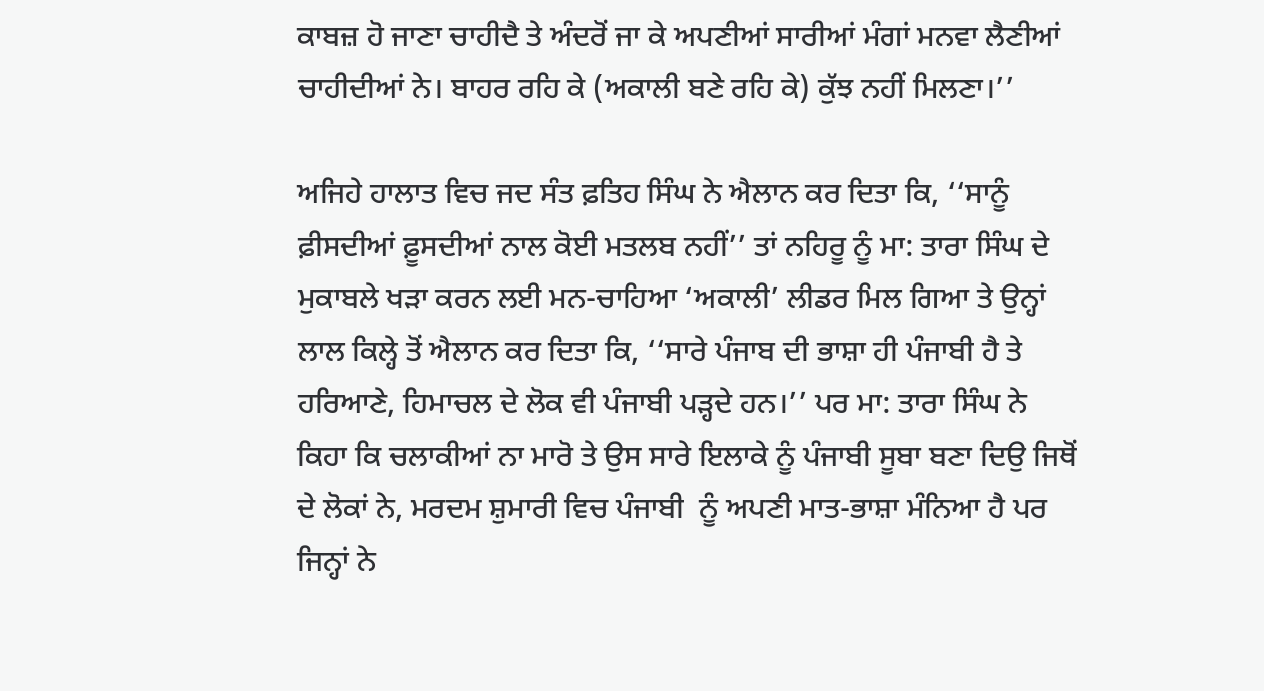ਕਾਬਜ਼ ਹੋ ਜਾਣਾ ਚਾਹੀਦੈ ਤੇ ਅੰਦਰੋਂ ਜਾ ਕੇ ਅਪਣੀਆਂ ਸਾਰੀਆਂ ਮੰਗਾਂ ਮਨਵਾ ਲੈਣੀਆਂ ਚਾਹੀਦੀਆਂ ਨੇ। ਬਾਹਰ ਰਹਿ ਕੇ (ਅਕਾਲੀ ਬਣੇ ਰਹਿ ਕੇ) ਕੁੱਝ ਨਹੀਂ ਮਿਲਣਾ।’’

ਅਜਿਹੇ ਹਾਲਾਤ ਵਿਚ ਜਦ ਸੰਤ ਫ਼ਤਿਹ ਸਿੰਘ ਨੇ ਐਲਾਨ ਕਰ ਦਿਤਾ ਕਿ, ‘‘ਸਾਨੂੰ ਫ਼ੀਸਦੀਆਂ ਫ਼ੂਸਦੀਆਂ ਨਾਲ ਕੋਈ ਮਤਲਬ ਨਹੀਂ’’ ਤਾਂ ਨਹਿਰੂ ਨੂੰ ਮਾ: ਤਾਰਾ ਸਿੰਘ ਦੇ ਮੁਕਾਬਲੇ ਖੜਾ ਕਰਨ ਲਈ ਮਨ-ਚਾਹਿਆ ‘ਅਕਾਲੀ’ ਲੀਡਰ ਮਿਲ ਗਿਆ ਤੇ ਉਨ੍ਹਾਂ ਲਾਲ ਕਿਲ੍ਹੇ ਤੋਂ ਐਲਾਨ ਕਰ ਦਿਤਾ ਕਿ, ‘‘ਸਾਰੇ ਪੰਜਾਬ ਦੀ ਭਾਸ਼ਾ ਹੀ ਪੰਜਾਬੀ ਹੈ ਤੇ ਹਰਿਆਣੇ, ਹਿਮਾਚਲ ਦੇ ਲੋਕ ਵੀ ਪੰਜਾਬੀ ਪੜ੍ਹਦੇ ਹਨ।’’ ਪਰ ਮਾ: ਤਾਰਾ ਸਿੰਘ ਨੇ ਕਿਹਾ ਕਿ ਚਲਾਕੀਆਂ ਨਾ ਮਾਰੋ ਤੇ ਉਸ ਸਾਰੇ ਇਲਾਕੇ ਨੂੰ ਪੰਜਾਬੀ ਸੂਬਾ ਬਣਾ ਦਿਉ ਜਿਥੋਂ ਦੇ ਲੋਕਾਂ ਨੇ, ਮਰਦਮ ਸ਼ੁਮਾਰੀ ਵਿਚ ਪੰਜਾਬੀ  ਨੂੰ ਅਪਣੀ ਮਾਤ-ਭਾਸ਼ਾ ਮੰਨਿਆ ਹੈ ਪਰ ਜਿਨ੍ਹਾਂ ਨੇ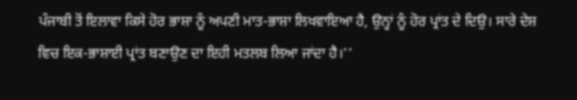ਪੰਜਾਬੀ ਤੋਂ ਇਲਾਵਾ ਕਿਸੇ ਹੋਰ ਭਾਸ਼ਾ ਨੂੰ ਅਪਣੀ ਮਾਤ-ਭਾਸ਼ਾ ਲਿਖਵਾਇਆ ਹੈ, ਉਨ੍ਹਾਂ ਨੂੰ ਹੋਰ ਪ੍ਰਾਂਤ ਦੇ ਦਿਉ। ਸਾਰੇ ਦੇਸ਼ ਵਿਚ ਇਕ-ਭਾਸ਼ਾਈ ਪ੍ਰਾਂਤ ਬਣਾਉਣ ਦਾ ਇਹੀ ਮਤਲਬ ਲਿਆ ਜਾਂਦਾ ਹੈ।’’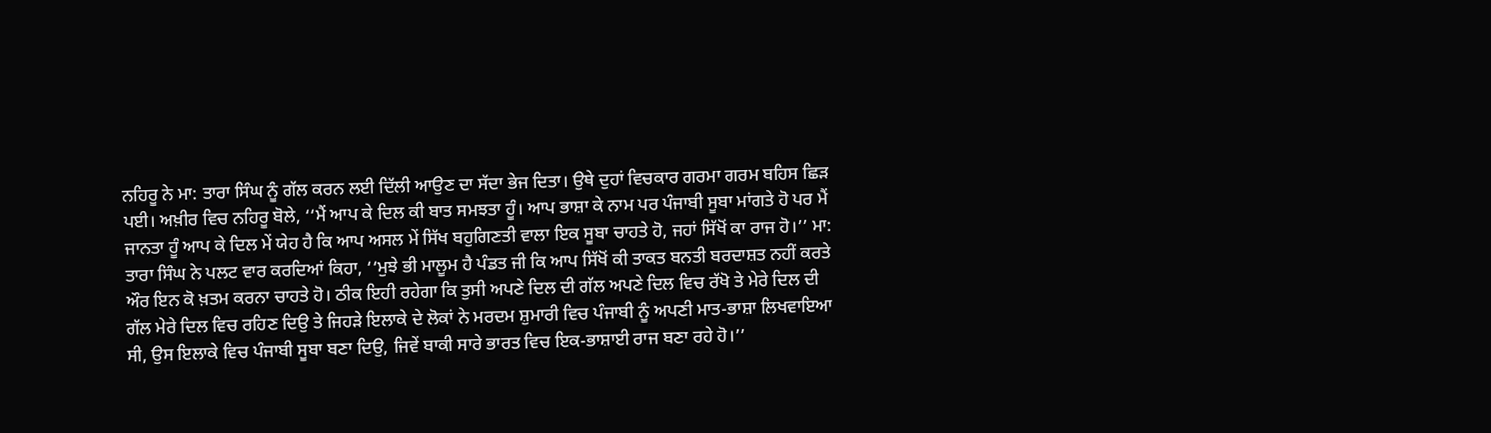ਨਹਿਰੂ ਨੇ ਮਾ: ਤਾਰਾ ਸਿੰਘ ਨੂੰ ਗੱਲ ਕਰਨ ਲਈ ਦਿੱਲੀ ਆਉਣ ਦਾ ਸੱਦਾ ਭੇਜ ਦਿਤਾ। ਉਥੇ ਦੁਹਾਂ ਵਿਚਕਾਰ ਗਰਮਾ ਗਰਮ ਬਹਿਸ ਛਿੜ ਪਈ। ਅਖ਼ੀਰ ਵਿਚ ਨਹਿਰੂ ਬੋਲੇ, ‘‘ਮੈਂ ਆਪ ਕੇ ਦਿਲ ਕੀ ਬਾਤ ਸਮਝਤਾ ਹੂੰ। ਆਪ ਭਾਸ਼ਾ ਕੇ ਨਾਮ ਪਰ ਪੰਜਾਬੀ ਸੂਬਾ ਮਾਂਗਤੇ ਹੋ ਪਰ ਮੈਂ ਜਾਨਤਾ ਹੂੰ ਆਪ ਕੇ ਦਿਲ ਮੇਂ ਯੇਹ ਹੈ ਕਿ ਆਪ ਅਸਲ ਮੇਂ ਸਿੱਖ ਬਹੁਗਿਣਤੀ ਵਾਲਾ ਇਕ ਸੂਬਾ ਚਾਹਤੇ ਹੋ, ਜਹਾਂ ਸਿੱਖੋਂ ਕਾ ਰਾਜ ਹੋ।’’ ਮਾ: ਤਾਰਾ ਸਿੰਘ ਨੇ ਪਲਟ ਵਾਰ ਕਰਦਿਆਂ ਕਿਹਾ, ‘‘ਮੁਝੇ ਭੀ ਮਾਲੂਮ ਹੈ ਪੰਡਤ ਜੀ ਕਿ ਆਪ ਸਿੱਖੋਂ ਕੀ ਤਾਕਤ ਬਨਤੀ ਬਰਦਾਸ਼ਤ ਨਹੀਂ ਕਰਤੇ ਔਰ ਇਨ ਕੋ ਖ਼ਤਮ ਕਰਨਾ ਚਾਹਤੇ ਹੋ। ਠੀਕ ਇਹੀ ਰਹੇਗਾ ਕਿ ਤੁਸੀ ਅਪਣੇ ਦਿਲ ਦੀ ਗੱਲ ਅਪਣੇ ਦਿਲ ਵਿਚ ਰੱਖੋ ਤੇ ਮੇਰੇ ਦਿਲ ਦੀ ਗੱਲ ਮੇਰੇ ਦਿਲ ਵਿਚ ਰਹਿਣ ਦਿਉ ਤੇ ਜਿਹੜੇ ਇਲਾਕੇ ਦੇ ਲੋਕਾਂ ਨੇ ਮਰਦਮ ਸ਼ੁਮਾਰੀ ਵਿਚ ਪੰਜਾਬੀ ਨੂੰ ਅਪਣੀ ਮਾਤ-ਭਾਸ਼ਾ ਲਿਖਵਾਇਆ ਸੀ, ਉਸ ਇਲਾਕੇ ਵਿਚ ਪੰਜਾਬੀ ਸੂਬਾ ਬਣਾ ਦਿਉ, ਜਿਵੇਂ ਬਾਕੀ ਸਾਰੇ ਭਾਰਤ ਵਿਚ ਇਕ-ਭਾਸ਼ਾਈ ਰਾਜ ਬਣਾ ਰਹੇ ਹੋ।’’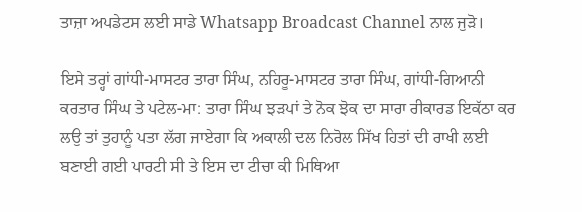ਤਾਜ਼ਾ ਅਪਡੇਟਸ ਲਈ ਸਾਡੇ Whatsapp Broadcast Channel ਨਾਲ ਜੁੜੋ।

ਇਸੇ ਤਰ੍ਹਾਂ ਗਾਂਧੀ-ਮਾਸਟਰ ਤਾਰਾ ਸਿੰਘ, ਨਹਿਰੂ-ਮਾਸਟਰ ਤਾਰਾ ਸਿੰਘ, ਗਾਂਧੀ-ਗਿਆਨੀ ਕਰਤਾਰ ਸਿੰਘ ਤੇ ਪਟੇਲ-ਮਾ: ਤਾਰਾ ਸਿੰਘ ਝੜਪਾਂ ਤੇ ਨੋਕ ਝੋਕ ਦਾ ਸਾਰਾ ਰੀਕਾਰਡ ਇਕੱਠਾ ਕਰ ਲਉ ਤਾਂ ਤੁਹਾਨੂੰ ਪਤਾ ਲੱਗ ਜਾਏਗਾ ਕਿ ਅਕਾਲੀ ਦਲ ਨਿਰੋਲ ਸਿੱਖ ਹਿਤਾਂ ਦੀ ਰਾਖੀ ਲਈ ਬਣਾਈ ਗਈ ਪਾਰਟੀ ਸੀ ਤੇ ਇਸ ਦਾ ਟੀਚਾ ਕੀ ਮਿਥਿਆ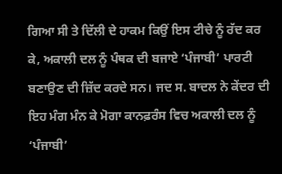ਗਿਆ ਸੀ ਤੇ ਦਿੱਲੀ ਦੇ ਹਾਕਮ ਕਿਉਂ ਇਸ ਟੀਚੇ ਨੂੰ ਰੱਦ ਕਰ ਕੇ, ਅਕਾਲੀ ਦਲ ਨੂੰ ਪੰਥਕ ਦੀ ਬਜਾਏ ‘ਪੰਜਾਬੀ’ ਪਾਰਟੀ ਬਣਾਉਣ ਦੀ ਜ਼ਿੱਦ ਕਰਦੇ ਸਨ। ਜਦ ਸ. ਬਾਦਲ ਨੇ ਕੇਂਦਰ ਦੀ ਇਹ ਮੰਗ ਮੰਨ ਕੇ ਮੋਗਾ ਕਾਨਫ਼ਰੰਸ ਵਿਚ ਅਕਾਲੀ ਦਲ ਨੂੰ ‘ਪੰਜਾਬੀ’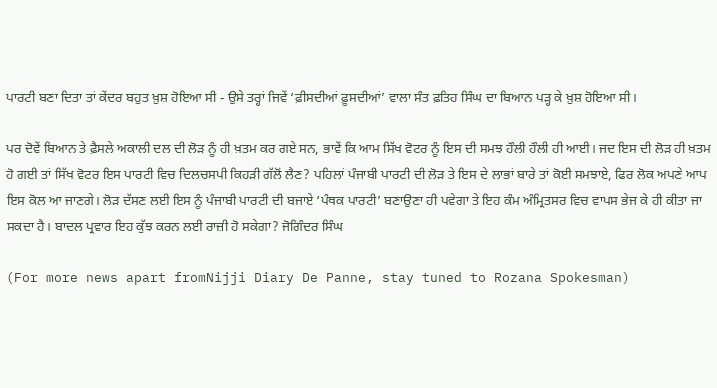ਪਾਰਟੀ ਬਣਾ ਦਿਤਾ ਤਾਂ ਕੇਂਦਰ ਬਹੁਤ ਖ਼ੁਸ਼ ਹੋਇਆ ਸੀ - ਉਸੇ ਤਰ੍ਹਾਂ ਜਿਵੇਂ ‘ਫ਼ੀਸਦੀਆਂ ਫ਼ੂਸਦੀਆਂ’ ਵਾਲਾ ਸੰਤ ਫ਼ਤਿਹ ਸਿੰਘ ਦਾ ਬਿਆਨ ਪੜ੍ਹ ਕੇ ਖ਼ੁਸ਼ ਹੋਇਆ ਸੀ।

ਪਰ ਦੋਵੇਂ ਬਿਆਨ ਤੇ ਫ਼ੈਸਲੇ ਅਕਾਲੀ ਦਲ ਦੀ ਲੋੜ ਨੂੰ ਹੀ ਖ਼ਤਮ ਕਰ ਗਏ ਸਨ, ਭਾਵੇਂ ਕਿ ਆਮ ਸਿੱਖ ਵੋਟਰ ਨੂੰ ਇਸ ਦੀ ਸਮਝ ਹੌਲੀ ਹੌਲੀ ਹੀ ਆਈ। ਜਦ ਇਸ ਦੀ ਲੋੜ ਹੀ ਖ਼ਤਮ ਹੋ ਗਈ ਤਾਂ ਸਿੱਖ ਵੋਟਰ ਇਸ ਪਾਰਟੀ ਵਿਚ ਦਿਲਚਸਪੀ ਕਿਹੜੀ ਗੱਲੋਂ ਲੈਣ? ਪਹਿਲਾਂ ਪੰਜਾਬੀ ਪਾਰਟੀ ਦੀ ਲੋੜ ਤੇ ਇਸ ਦੇ ਲਾਭਾਂ ਬਾਰੇ ਤਾਂ ਕੋਈ ਸਮਝਾਏ, ਫਿਰ ਲੋਕ ਅਪਣੇ ਆਪ ਇਸ ਕੋਲ ਆ ਜਾਣਗੇ। ਲੋੜ ਦੱਸਣ ਲਈ ਇਸ ਨੂੰ ਪੰਜਾਬੀ ਪਾਰਟੀ ਦੀ ਬਜਾਏ ‘ਪੰਥਕ ਪਾਰਟੀ’ ਬਣਾਉਣਾ ਹੀ ਪਵੇਗਾ ਤੇ ਇਹ ਕੰਮ ਅੰਮ੍ਰਿਤਸਰ ਵਿਚ ਵਾਪਸ ਭੇਜ ਕੇ ਹੀ ਕੀਤਾ ਜਾ ਸਕਦਾ ਹੈ। ਬਾਦਲ ਪ੍ਰਵਾਰ ਇਹ ਕੁੱਝ ਕਰਨ ਲਈ ਰਾਜ਼ੀ ਹੋ ਸਕੇਗਾ? ਜੋਗਿੰਦਰ ਸਿੰਘ

(For more news apart fromNijji Diary De Panne, stay tuned to Rozana Spokesman)